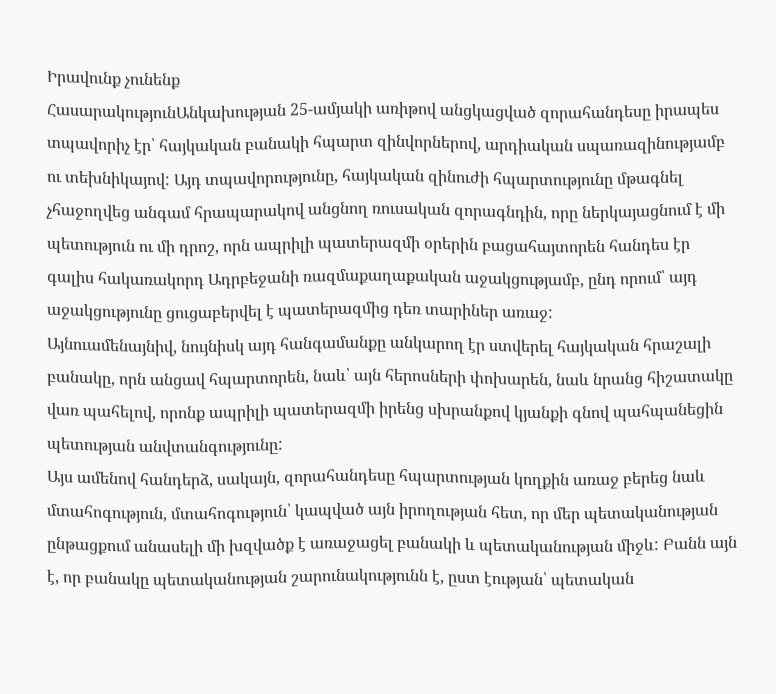Իրավունք չունենք
ՀասարակությունԱնկախության 25-ամյակի առիթով անցկացված զորահանդեսը իրապես տպավորիչ էր՝ հայկական բանակի հպարտ զինվորներով, արդիական սպառազինությամբ ու տեխնիկայով: Այդ տպավորությունը, հայկական զինուժի հպարտությունը մթագնել չհաջողվեց անգամ հրապարակով անցնող ռուսական զորագնդին, որը ներկայացնում է մի պետություն ու մի դրոշ, որն ապրիլի պատերազմի օրերին բացահայտորեն հանդես էր գալիս հակառակորդ Ադրբեջանի ռազմաքաղաքական աջակցությամբ, ընդ որում՝ այդ աջակցությունը ցուցաբերվել է պատերազմից դեռ տարիներ առաջ:
Այնուամենայնիվ, նույնիսկ այդ հանգամանքը անկարող էր ստվերել հայկական հրաշալի բանակը, որն անցավ հպարտորեն, նաև՝ այն հերոսների փոխարեն, նաև նրանց հիշատակը վառ պահելով, որոնք ապրիլի պատերազմի իրենց սխրանքով կյանքի գնով պահպանեցին պետության անվտանգությունը:
Այս ամենով հանդերձ, սակայն, զորահանդեսը հպարտության կողքին առաջ բերեց նաև մտահոգություն, մտահոգություն՝ կապված այն իրողության հետ, որ մեր պետականության ընթացքում անասելի մի խզվածք է առաջացել բանակի և պետականության միջև: Բանն այն է, որ բանակը պետականության շարունակությունն է, ըստ էության՝ պետական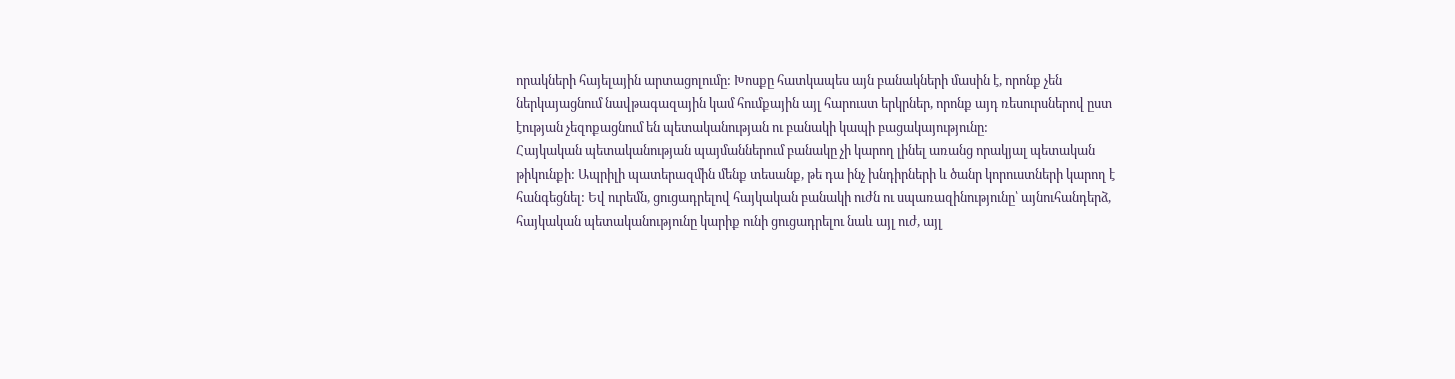որակների հայելային արտացոլումը: Խոսքը հատկապես այն բանակների մասին է, որոնք չեն ներկայացնում նավթագազային կամ հումքային այլ հարուստ երկրներ, որոնք այդ ռեսուրսներով ըստ էության չեզոքացնում են պետականության ու բանակի կապի բացակայությունը:
Հայկական պետականության պայմաններում բանակը չի կարող լինել առանց որակյալ պետական թիկունքի: Ապրիլի պատերազմին մենք տեսանք, թե դա ինչ խնդիրների և ծանր կորուստների կարող է հանգեցնել: Եվ ուրեմն, ցուցադրելով հայկական բանակի ուժն ու սպառազինությունը՝ այնուհանդերձ, հայկական պետականությունը կարիք ունի ցուցադրելու նաև այլ ուժ, այլ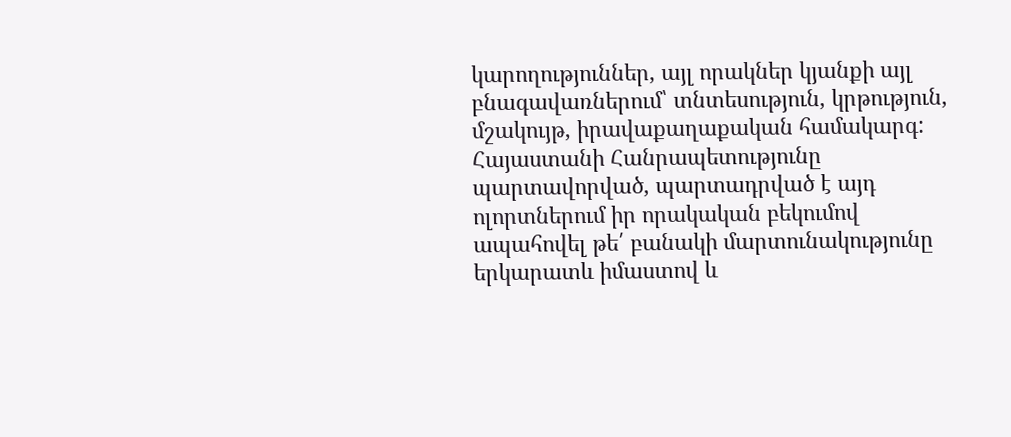կարողություններ, այլ որակներ կյանքի այլ բնագավառներում՝ տնտեսություն, կրթություն, մշակույթ, իրավաքաղաքական համակարգ: Հայաստանի Հանրապետությունը պարտավորված, պարտադրված է այդ ոլորտներում իր որակական բեկումով ապահովել թե՛ բանակի մարտունակությունը երկարատև իմաստով և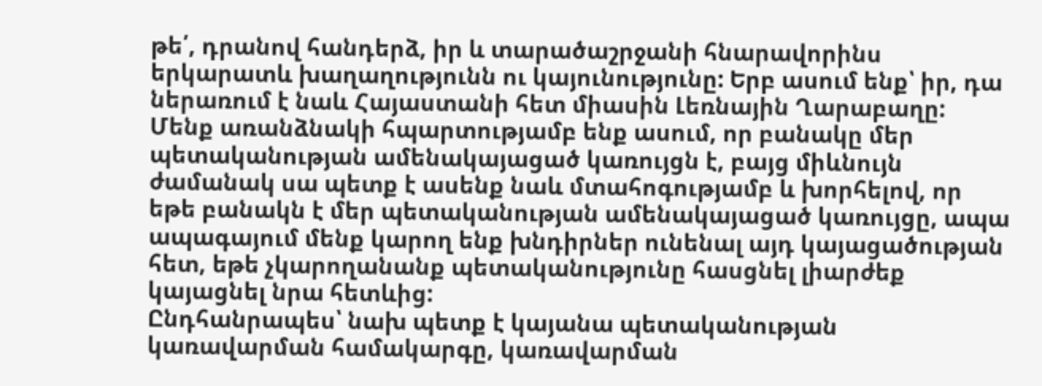թե՛, դրանով հանդերձ, իր և տարածաշրջանի հնարավորինս երկարատև խաղաղությունն ու կայունությունը: Երբ ասում ենք՝ իր, դա ներառում է նաև Հայաստանի հետ միասին Լեռնային Ղարաբաղը:
Մենք առանձնակի հպարտությամբ ենք ասում, որ բանակը մեր պետականության ամենակայացած կառույցն է, բայց միևնույն ժամանակ սա պետք է ասենք նաև մտահոգությամբ և խորհելով, որ եթե բանակն է մեր պետականության ամենակայացած կառույցը, ապա ապագայում մենք կարող ենք խնդիրներ ունենալ այդ կայացածության հետ, եթե չկարողանանք պետականությունը հասցնել լիարժեք կայացնել նրա հետևից:
Ընդհանրապես՝ նախ պետք է կայանա պետականության կառավարման համակարգը, կառավարման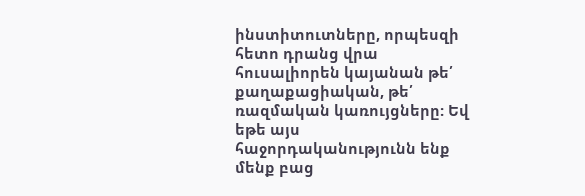ինստիտուտները, որպեսզի հետո դրանց վրա հուսալիորեն կայանան թե՛ քաղաքացիական, թե՛ ռազմական կառույցները: Եվ եթե այս հաջորդականությունն ենք մենք բաց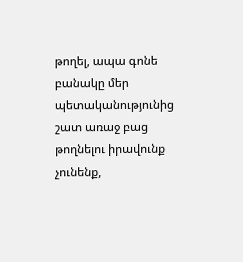թողել, ապա գոնե բանակը մեր պետականությունից շատ առաջ բաց թողնելու իրավունք չունենք,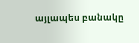այլապես բանակը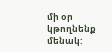մի օր կթողնենք մենակ: